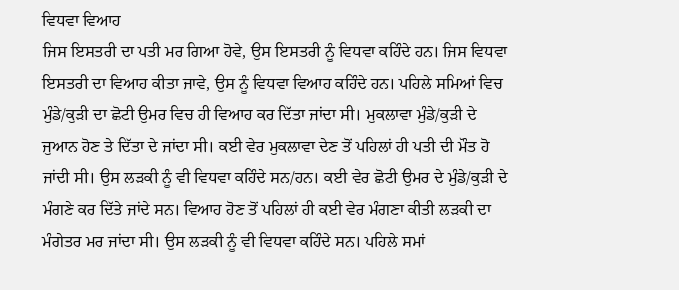ਵਿਧਵਾ ਵਿਆਹ
ਜਿਸ ਇਸਤਰੀ ਦਾ ਪਤੀ ਮਰ ਗਿਆ ਹੋਵੇ, ਉਸ ਇਸਤਰੀ ਨੂੰ ਵਿਧਵਾ ਕਹਿੰਦੇ ਹਨ। ਜਿਸ ਵਿਧਵਾ ਇਸਤਰੀ ਦਾ ਵਿਆਹ ਕੀਤਾ ਜਾਵੇ, ਉਸ ਨੂੰ ਵਿਧਵਾ ਵਿਆਹ ਕਹਿੰਦੇ ਹਨ। ਪਹਿਲੇ ਸਮਿਆਂ ਵਿਚ ਮੁੰਡੇ/ਕੁੜੀ ਦਾ ਛੋਟੀ ਉਮਰ ਵਿਚ ਹੀ ਵਿਆਹ ਕਰ ਦਿੱਤਾ ਜਾਂਦਾ ਸੀ। ਮੁਕਲਾਵਾ ਮੁੰਡੇ/ਕੁੜੀ ਦੇ ਜੁਆਨ ਹੋਣ ਤੇ ਦਿੱਤਾ ਦੇ ਜਾਂਦਾ ਸੀ। ਕਈ ਵੇਰ ਮੁਕਲਾਵਾ ਦੇਣ ਤੋਂ ਪਹਿਲਾਂ ਹੀ ਪਤੀ ਦੀ ਮੌਤ ਹੋ ਜਾਂਦੀ ਸੀ। ਉਸ ਲੜਕੀ ਨੂੰ ਵੀ ਵਿਧਵਾ ਕਹਿੰਦੇ ਸਨ/ਹਨ। ਕਈ ਵੇਰ ਛੋਟੀ ਉਮਰ ਦੇ ਮੁੰਡੇ/ਕੁੜੀ ਦੇ ਮੰਗਣੇ ਕਰ ਦਿੱਤੇ ਜਾਂਦੇ ਸਨ। ਵਿਆਹ ਹੋਣ ਤੋਂ ਪਹਿਲਾਂ ਹੀ ਕਈ ਵੇਰ ਮੰਗਣਾ ਕੀਤੀ ਲੜਕੀ ਦਾ ਮੰਗੇਤਰ ਮਰ ਜਾਂਦਾ ਸੀ। ਉਸ ਲੜਕੀ ਨੂੰ ਵੀ ਵਿਧਵਾ ਕਹਿੰਦੇ ਸਨ। ਪਹਿਲੇ ਸਮਾਂ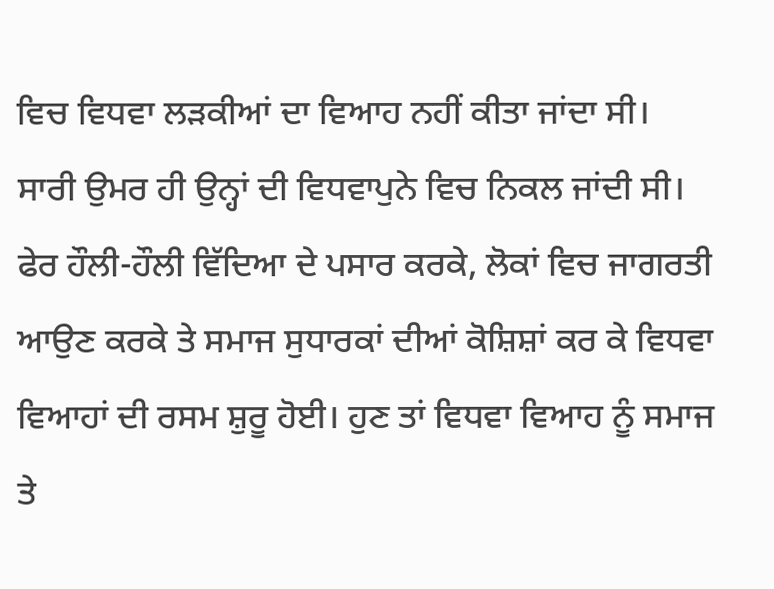ਵਿਚ ਵਿਧਵਾ ਲੜਕੀਆਂ ਦਾ ਵਿਆਹ ਨਹੀਂ ਕੀਤਾ ਜਾਂਦਾ ਸੀ। ਸਾਰੀ ਉਮਰ ਹੀ ਉਨ੍ਹਾਂ ਦੀ ਵਿਧਵਾਪੁਨੇ ਵਿਚ ਨਿਕਲ ਜਾਂਦੀ ਸੀ। ਫੇਰ ਹੌਲੀ-ਹੌਲੀ ਵਿੱਦਿਆ ਦੇ ਪਸਾਰ ਕਰਕੇ, ਲੋਕਾਂ ਵਿਚ ਜਾਗਰਤੀ ਆਉਣ ਕਰਕੇ ਤੇ ਸਮਾਜ ਸੁਧਾਰਕਾਂ ਦੀਆਂ ਕੋਸ਼ਿਸ਼ਾਂ ਕਰ ਕੇ ਵਿਧਵਾ ਵਿਆਹਾਂ ਦੀ ਰਸਮ ਸ਼ੁਰੂ ਹੋਈ। ਹੁਣ ਤਾਂ ਵਿਧਵਾ ਵਿਆਹ ਨੂੰ ਸਮਾਜ ਤੇ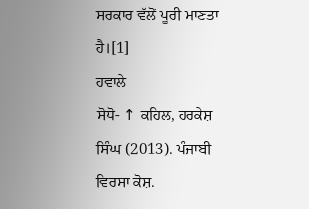ਸਰਕਾਰ ਵੱਲੋਂ ਪੂਰੀ ਮਾਣਤਾ ਹੈ।[1]
ਹਵਾਲੇ
ਸੋਧੋ- ↑ ਕਹਿਲ, ਹਰਕੇਸ਼ ਸਿੰਘ (2013). ਪੰਜਾਬੀ ਵਿਰਸਾ ਕੋਸ਼.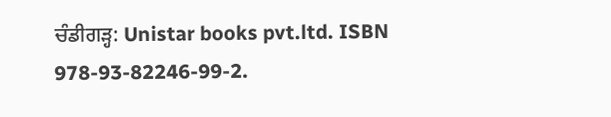ਚੰਡੀਗੜ੍ਹ: Unistar books pvt.ltd. ISBN 978-93-82246-99-2.